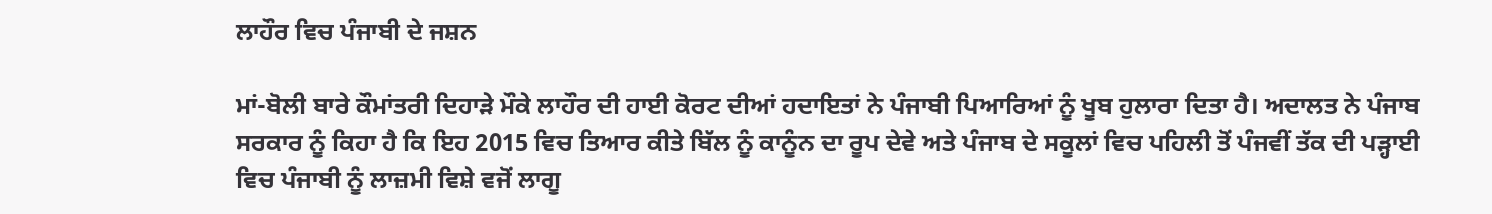ਲਾਹੌਰ ਵਿਚ ਪੰਜਾਬੀ ਦੇ ਜਸ਼ਨ

ਮਾਂ-ਬੋਲੀ ਬਾਰੇ ਕੌਮਾਂਤਰੀ ਦਿਹਾੜੇ ਮੌਕੇ ਲਾਹੌਰ ਦੀ ਹਾਈ ਕੋਰਟ ਦੀਆਂ ਹਦਾਇਤਾਂ ਨੇ ਪੰਜਾਬੀ ਪਿਆਰਿਆਂ ਨੂੰ ਖੂਬ ਹੁਲਾਰਾ ਦਿਤਾ ਹੈ। ਅਦਾਲਤ ਨੇ ਪੰਜਾਬ ਸਰਕਾਰ ਨੂੰ ਕਿਹਾ ਹੈ ਕਿ ਇਹ 2015 ਵਿਚ ਤਿਆਰ ਕੀਤੇ ਬਿੱਲ ਨੂੰ ਕਾਨੂੰਨ ਦਾ ਰੂਪ ਦੇਵੇ ਅਤੇ ਪੰਜਾਬ ਦੇ ਸਕੂਲਾਂ ਵਿਚ ਪਹਿਲੀ ਤੋਂ ਪੰਜਵੀਂ ਤੱਕ ਦੀ ਪੜ੍ਹਾਈ ਵਿਚ ਪੰਜਾਬੀ ਨੂੰ ਲਾਜ਼ਮੀ ਵਿਸ਼ੇ ਵਜੋਂ ਲਾਗੂ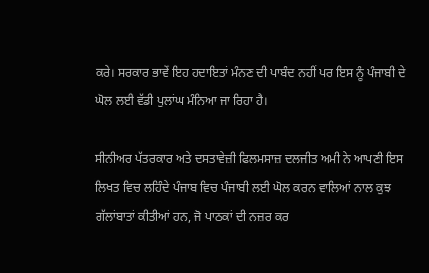ਕਰੇ। ਸਰਕਾਰ ਭਾਵੇਂ ਇਹ ਹਦਾਇਤਾਂ ਮੰਨਣ ਦੀ ਪਾਬੰਦ ਨਹੀਂ ਪਰ ਇਸ ਨੂੰ ਪੰਜਾਬੀ ਦੇ ਘੋਲ ਲਈ ਵੱਡੀ ਪੁਲਾਂਘ ਮੰਨਿਆ ਜਾ ਰਿਹਾ ਹੈ।

ਸੀਨੀਅਰ ਪੱਤਰਕਾਰ ਅਤੇ ਦਸਤਾਵੇਜ਼ੀ ਫਿਲਮਸਾਜ਼ ਦਲਜੀਤ ਅਮੀ ਨੇ ਆਪਣੀ ਇਸ ਲਿਖਤ ਵਿਚ ਲਹਿੰਦੇ ਪੰਜਾਬ ਵਿਚ ਪੰਜਾਬੀ ਲਈ ਘੋਲ ਕਰਨ ਵਾਲਿਆਂ ਨਾਲ ਕੁਝ ਗੱਲਾਂਬਾਤਾਂ ਕੀਤੀਆਂ ਹਨ, ਜੋ ਪਾਠਕਾਂ ਦੀ ਨਜ਼ਰ ਕਰ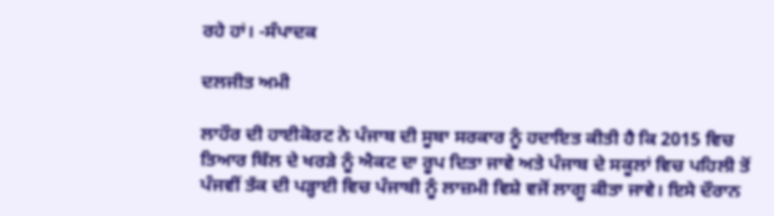ਰਹੇ ਹਾਂ। -ਸੰਪਾਦਕ

ਦਲਜੀਤ ਅਮੀ

ਲਾਹੌਰ ਦੀ ਹਾਈਕੋਰਟ ਨੇ ਪੰਜਾਬ ਦੀ ਸੂਬਾ ਸਰਕਾਰ ਨੂੰ ਹਦਾਇਤ ਕੀਤੀ ਹੈ ਕਿ 2015 ਵਿਚ ਤਿਆਰ ਬਿੱਲ ਦੇ ਖਰੜੇ ਨੂੰ ਐਕਟ ਦਾ ਰੂਪ ਦਿਤਾ ਜਾਵੇ ਅਤੇ ਪੰਜਾਬ ਦੇ ਸਕੂਲਾਂ ਵਿਚ ਪਹਿਲੀ ਤੋਂ ਪੰਜਵੀਂ ਤੱਕ ਦੀ ਪੜ੍ਹਾਈ ਵਿਚ ਪੰਜਾਬੀ ਨੂੰ ਲਾਜ਼ਮੀ ਵਿਸ਼ੇ ਵਜੋਂ ਲਾਗੂ ਕੀਤਾ ਜਾਵੇ। ਇਸੇ ਦੌਰਾਨ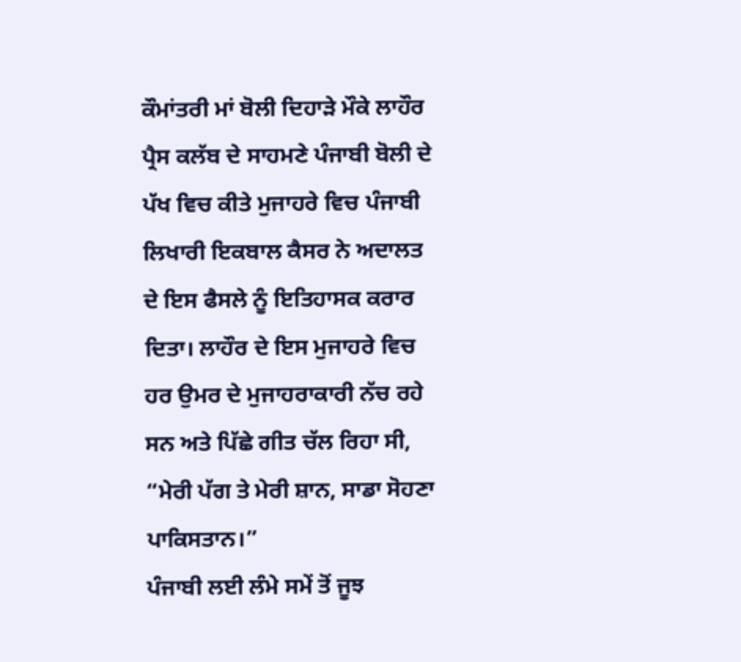ਕੌਮਾਂਤਰੀ ਮਾਂ ਬੋਲੀ ਦਿਹਾੜੇ ਮੌਕੇ ਲਾਹੌਰ ਪ੍ਰੈਸ ਕਲੱਬ ਦੇ ਸਾਹਮਣੇ ਪੰਜਾਬੀ ਬੋਲੀ ਦੇ ਪੱਖ ਵਿਚ ਕੀਤੇ ਮੁਜਾਹਰੇ ਵਿਚ ਪੰਜਾਬੀ ਲਿਖਾਰੀ ਇਕਬਾਲ ਕੈਸਰ ਨੇ ਅਦਾਲਤ ਦੇ ਇਸ ਫੈਸਲੇ ਨੂੰ ਇਤਿਹਾਸਕ ਕਰਾਰ ਦਿਤਾ। ਲਾਹੌਰ ਦੇ ਇਸ ਮੁਜਾਹਰੇ ਵਿਚ ਹਰ ਉਮਰ ਦੇ ਮੁਜਾਹਰਾਕਾਰੀ ਨੱਚ ਰਹੇ ਸਨ ਅਤੇ ਪਿੱਛੇ ਗੀਤ ਚੱਲ ਰਿਹਾ ਸੀ, “ਮੇਰੀ ਪੱਗ ਤੇ ਮੇਰੀ ਸ਼ਾਨ, ਸਾਡਾ ਸੋਹਣਾ ਪਾਕਿਸਤਾਨ।”
ਪੰਜਾਬੀ ਲਈ ਲੰਮੇ ਸਮੇਂ ਤੋਂ ਜੂਝ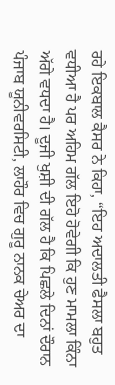ਰਹੇ ਇਕਬਾਲ ਕੈਸਰ ਨੇ ਕਿਹਾ, “ਇਹ ਅਦਾਲਤੀ ਫੈਸਲਾ ਬਹੁਤ ਵਧੀਆ ਹੈ ਪਰ ਅਹਿਮ ਗੱਲ ਇਹੋ ਹੋਵੇਗੀ ਕਿ ਹੁਣ ਮਾਮਲਾ ਕਿੰਨਾ ਅੱਗੇ ਵਧਦਾ ਹੈ। ਦੂਜੀ ਖੁਸ਼ੀ ਦੀ ਗੱਲ ਹੈ ਕਿ ਪਿਛਲੇ ਦਿਨਾਂ ਦੌਰਾਨ ਪੰਜਾਬ ਯੂਨੀਵਰਸਿਟੀ, ਲਾਹੌਰ ਵਿਚ ਗੁਰੂ ਨਾਨਕ ਚੇਅਰ ਦਾ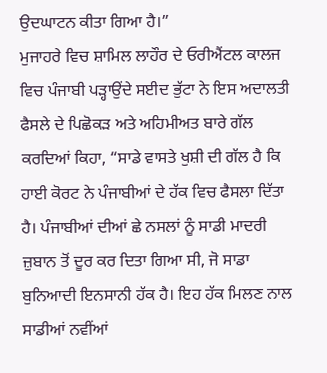ਉਦਘਾਟਨ ਕੀਤਾ ਗਿਆ ਹੈ।”
ਮੁਜਾਹਰੇ ਵਿਚ ਸ਼ਾਮਿਲ ਲਾਹੌਰ ਦੇ ਓਰੀਐਂਟਲ ਕਾਲਜ ਵਿਚ ਪੰਜਾਬੀ ਪੜ੍ਹਾਉਂਦੇ ਸਈਦ ਭੁੱਟਾ ਨੇ ਇਸ ਅਦਾਲਤੀ ਫੈਸਲੇ ਦੇ ਪਿਛੋਕੜ ਅਤੇ ਅਹਿਮੀਅਤ ਬਾਰੇ ਗੱਲ ਕਰਦਿਆਂ ਕਿਹਾ, “ਸਾਡੇ ਵਾਸਤੇ ਖੁਸ਼ੀ ਦੀ ਗੱਲ ਹੈ ਕਿ ਹਾਈ ਕੋਰਟ ਨੇ ਪੰਜਾਬੀਆਂ ਦੇ ਹੱਕ ਵਿਚ ਫੈਸਲਾ ਦਿੱਤਾ ਹੈ। ਪੰਜਾਬੀਆਂ ਦੀਆਂ ਛੇ ਨਸਲਾਂ ਨੂੰ ਸਾਡੀ ਮਾਦਰੀ ਜ਼ੁਬਾਨ ਤੋਂ ਦੂਰ ਕਰ ਦਿਤਾ ਗਿਆ ਸੀ, ਜੋ ਸਾਡਾ ਬੁਨਿਆਦੀ ਇਨਸਾਨੀ ਹੱਕ ਹੈ। ਇਹ ਹੱਕ ਮਿਲਣ ਨਾਲ ਸਾਡੀਆਂ ਨਵੀਂਆਂ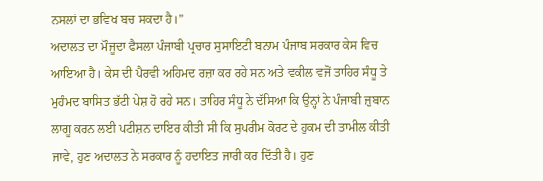ਨਸਲਾਂ ਦਾ ਭਵਿਖ ਬਚ ਸਕਦਾ ਹੈ।”
ਅਦਾਲਤ ਦਾ ਮੌਜੂਦਾ ਫੈਸਲਾ ਪੰਜਾਬੀ ਪ੍ਰਚਾਰ ਸੁਸਾਇਟੀ ਬਨਾਮ ਪੰਜਾਬ ਸਰਕਾਰ ਕੇਸ ਵਿਚ ਆਇਆ ਹੈ। ਕੇਸ ਦੀ ਪੈਰਵੀ ਅਹਿਮਦ ਰਜ਼ਾ ਕਰ ਰਹੇ ਸਨ ਅਤੇ ਵਕੀਲ ਵਜੋਂ ਤਾਹਿਰ ਸੰਧੂ ਤੇ ਮੁਹੰਮਦ ਬਾਸਿਤ ਭੱਟੀ ਪੇਸ਼ ਹੋ ਰਹੇ ਸਨ। ਤਾਹਿਰ ਸੰਧੂ ਨੇ ਦੱਸਿਆ ਕਿ ਉਨ੍ਹਾਂ ਨੇ ਪੰਜਾਬੀ ਜ਼ੁਬਾਨ ਲਾਗੂ ਕਰਨ ਲਈ ਪਟੀਸ਼ਨ ਦਾਇਰ ਕੀਤੀ ਸੀ ਕਿ ਸੁਪਰੀਮ ਕੋਰਟ ਦੇ ਹੁਕਮ ਦੀ ਤਾਮੀਲ ਕੀਤੀ ਜਾਵੇ, ਹੁਣ ਅਦਾਲਤ ਨੇ ਸਰਕਾਰ ਨੂੰ ਹਦਾਇਤ ਜਾਰੀ ਕਰ ਦਿੱਤੀ ਹੈ। ਹੁਣ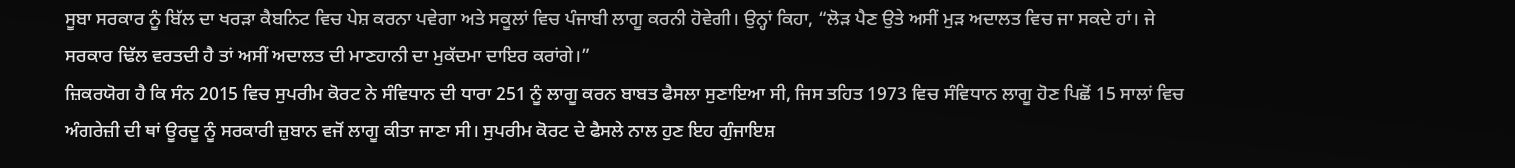ਸੂਬਾ ਸਰਕਾਰ ਨੂੰ ਬਿੱਲ ਦਾ ਖਰੜਾ ਕੈਬਨਿਟ ਵਿਚ ਪੇਸ਼ ਕਰਨਾ ਪਵੇਗਾ ਅਤੇ ਸਕੂਲਾਂ ਵਿਚ ਪੰਜਾਬੀ ਲਾਗੂ ਕਰਨੀ ਹੋਵੇਗੀ। ਉਨ੍ਹਾਂ ਕਿਹਾ, “ਲੋੜ ਪੈਣ ਉਤੇ ਅਸੀਂ ਮੁੜ ਅਦਾਲਤ ਵਿਚ ਜਾ ਸਕਦੇ ਹਾਂ। ਜੇ ਸਰਕਾਰ ਢਿੱਲ ਵਰਤਦੀ ਹੈ ਤਾਂ ਅਸੀਂ ਅਦਾਲਤ ਦੀ ਮਾਣਹਾਨੀ ਦਾ ਮੁਕੱਦਮਾ ਦਾਇਰ ਕਰਾਂਗੇ।”
ਜ਼ਿਕਰਯੋਗ ਹੈ ਕਿ ਸੰਨ 2015 ਵਿਚ ਸੁਪਰੀਮ ਕੋਰਟ ਨੇ ਸੰਵਿਧਾਨ ਦੀ ਧਾਰਾ 251 ਨੂੰ ਲਾਗੂ ਕਰਨ ਬਾਬਤ ਫੈਸਲਾ ਸੁਣਾਇਆ ਸੀ, ਜਿਸ ਤਹਿਤ 1973 ਵਿਚ ਸੰਵਿਧਾਨ ਲਾਗੂ ਹੋਣ ਪਿਛੋਂ 15 ਸਾਲਾਂ ਵਿਚ ਅੰਗਰੇਜ਼ੀ ਦੀ ਥਾਂ ਊਰਦੂ ਨੂੰ ਸਰਕਾਰੀ ਜ਼ੁਬਾਨ ਵਜੋਂ ਲਾਗੂ ਕੀਤਾ ਜਾਣਾ ਸੀ। ਸੁਪਰੀਮ ਕੋਰਟ ਦੇ ਫੈਸਲੇ ਨਾਲ ਹੁਣ ਇਹ ਗੁੰਜਾਇਸ਼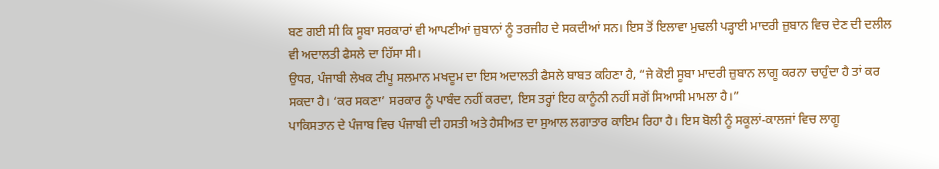ਬਣ ਗਈ ਸੀ ਕਿ ਸੂਬਾ ਸਰਕਾਰਾਂ ਵੀ ਆਪਣੀਆਂ ਜ਼ੁਬਾਨਾਂ ਨੂੰ ਤਰਜੀਹ ਦੇ ਸਕਦੀਆਂ ਸਨ। ਇਸ ਤੋਂ ਇਲਾਵਾ ਮੁਢਲੀ ਪੜ੍ਹਾਈ ਮਾਦਰੀ ਜ਼ੁਬਾਨ ਵਿਚ ਦੇਣ ਦੀ ਦਲੀਲ ਵੀ ਅਦਾਲਤੀ ਫੈਸਲੇ ਦਾ ਹਿੱਸਾ ਸੀ।
ਉਧਰ, ਪੰਜਾਬੀ ਲੇਖਕ ਟੀਪੂ ਸਲਮਾਨ ਮਖਦੂਮ ਦਾ ਇਸ ਅਦਾਲਤੀ ਫੈਸਲੇ ਬਾਬਤ ਕਹਿਣਾ ਹੈ, “ਜੇ ਕੋਈ ਸੂਬਾ ਮਾਦਰੀ ਜ਼ੁਬਾਨ ਲਾਗੂ ਕਰਨਾ ਚਾਹੁੰਦਾ ਹੈ ਤਾਂ ਕਰ ਸਕਦਾ ਹੈ। ‘ਕਰ ਸਕਣਾ’ ਸਰਕਾਰ ਨੂੰ ਪਾਬੰਦ ਨਹੀਂ ਕਰਦਾ, ਇਸ ਤਰ੍ਹਾਂ ਇਹ ਕਾਨੂੰਨੀ ਨਹੀਂ ਸਗੋਂ ਸਿਆਸੀ ਮਾਮਲਾ ਹੈ।”
ਪਾਕਿਸਤਾਨ ਦੇ ਪੰਜਾਬ ਵਿਚ ਪੰਜਾਬੀ ਦੀ ਹਸਤੀ ਅਤੇ ਹੈਸੀਅਤ ਦਾ ਸੁਆਲ ਲਗਾਤਾਰ ਕਾਇਮ ਰਿਹਾ ਹੈ। ਇਸ ਬੋਲੀ ਨੂੰ ਸਕੂਲਾਂ-ਕਾਲਜਾਂ ਵਿਚ ਲਾਗੂ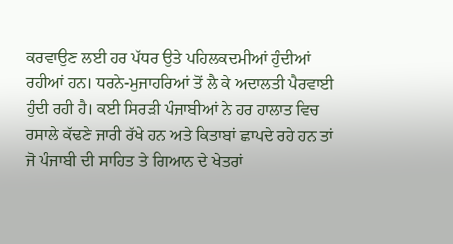ਕਰਵਾਉਣ ਲਈ ਹਰ ਪੱਧਰ ਉਤੇ ਪਹਿਲਕਦਮੀਆਂ ਹੁੰਦੀਆਂ ਰਹੀਆਂ ਹਨ। ਧਰਨੇ-ਮੁਜਾਹਰਿਆਂ ਤੋਂ ਲੈ ਕੇ ਅਦਾਲਤੀ ਪੈਰਵਾਈ ਹੁੰਦੀ ਰਹੀ ਹੈ। ਕਈ ਸਿਰੜੀ ਪੰਜਾਬੀਆਂ ਨੇ ਹਰ ਹਾਲਾਤ ਵਿਚ ਰਸਾਲੇ ਕੱਢਣੇ ਜਾਰੀ ਰੱਖੇ ਹਨ ਅਤੇ ਕਿਤਾਬਾਂ ਛਾਪਦੇ ਰਹੇ ਹਨ ਤਾਂ ਜੋ ਪੰਜਾਬੀ ਦੀ ਸਾਹਿਤ ਤੇ ਗਿਆਨ ਦੇ ਖੇਤਰਾਂ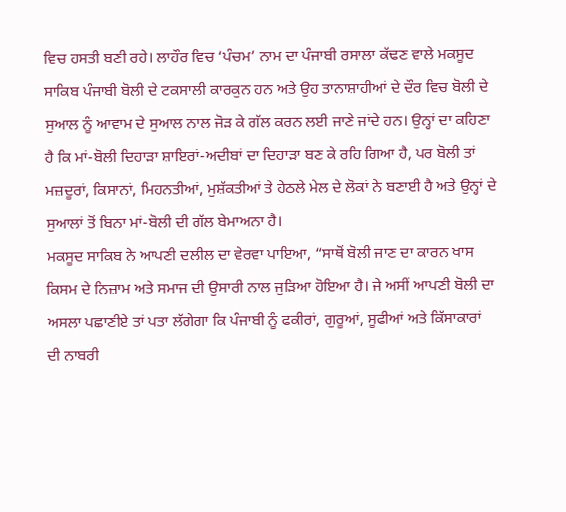ਵਿਚ ਹਸਤੀ ਬਣੀ ਰਹੇ। ਲਾਹੌਰ ਵਿਚ ‘ਪੰਚਮ’ ਨਾਮ ਦਾ ਪੰਜਾਬੀ ਰਸਾਲਾ ਕੱਢਣ ਵਾਲੇ ਮਕਸੂਦ ਸਾਕਿਬ ਪੰਜਾਬੀ ਬੋਲੀ ਦੇ ਟਕਸਾਲੀ ਕਾਰਕੁਨ ਹਨ ਅਤੇ ਉਹ ਤਾਨਾਸ਼ਾਹੀਆਂ ਦੇ ਦੌਰ ਵਿਚ ਬੋਲੀ ਦੇ ਸੁਆਲ ਨੂੰ ਆਵਾਮ ਦੇ ਸੁਆਲ ਨਾਲ ਜੋੜ ਕੇ ਗੱਲ ਕਰਨ ਲਈ ਜਾਣੇ ਜਾਂਦੇ ਹਨ। ਉਨ੍ਹਾਂ ਦਾ ਕਹਿਣਾ ਹੈ ਕਿ ਮਾਂ-ਬੋਲੀ ਦਿਹਾੜਾ ਸ਼ਾਇਰਾਂ-ਅਦੀਬਾਂ ਦਾ ਦਿਹਾੜਾ ਬਣ ਕੇ ਰਹਿ ਗਿਆ ਹੈ, ਪਰ ਬੋਲੀ ਤਾਂ ਮਜ਼ਦੂਰਾਂ, ਕਿਸਾਨਾਂ, ਮਿਹਨਤੀਆਂ, ਮੁਸ਼ੱਕਤੀਆਂ ਤੇ ਹੇਠਲੇ ਮੇਲ ਦੇ ਲੋਕਾਂ ਨੇ ਬਣਾਈ ਹੈ ਅਤੇ ਉਨ੍ਹਾਂ ਦੇ ਸੁਆਲਾਂ ਤੋਂ ਬਿਨਾ ਮਾਂ-ਬੋਲੀ ਦੀ ਗੱਲ ਬੇਮਾਅਨਾ ਹੈ।
ਮਕਸੂਦ ਸਾਕਿਬ ਨੇ ਆਪਣੀ ਦਲੀਲ ਦਾ ਵੇਰਵਾ ਪਾਇਆ, “ਸਾਥੋਂ ਬੋਲੀ ਜਾਣ ਦਾ ਕਾਰਨ ਖਾਸ ਕਿਸਮ ਦੇ ਨਿਜ਼ਾਮ ਅਤੇ ਸਮਾਜ ਦੀ ਉਸਾਰੀ ਨਾਲ ਜੁੜਿਆ ਹੋਇਆ ਹੈ। ਜੇ ਅਸੀਂ ਆਪਣੀ ਬੋਲੀ ਦਾ ਅਸਲਾ ਪਛਾਣੀਏ ਤਾਂ ਪਤਾ ਲੱਗੇਗਾ ਕਿ ਪੰਜਾਬੀ ਨੂੰ ਫਕੀਰਾਂ, ਗੁਰੂਆਂ, ਸੂਫੀਆਂ ਅਤੇ ਕਿੱਸਾਕਾਰਾਂ ਦੀ ਨਾਬਰੀ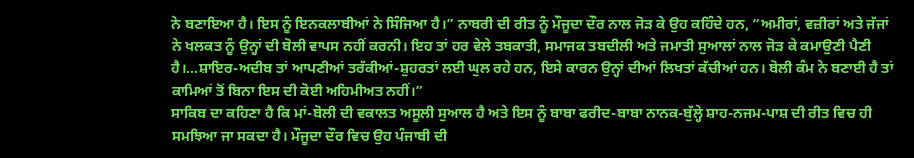ਨੇ ਬਣਾਇਆ ਹੈ। ਇਸ ਨੂੰ ਇਨਕਲਾਬੀਆਂ ਨੇ ਸਿੰਜਿਆ ਹੈ।” ਨਾਬਰੀ ਦੀ ਰੀਤ ਨੂੰ ਮੌਜੂਦਾ ਦੌਰ ਨਾਲ ਜੋੜ ਕੇ ਉਹ ਕਹਿੰਦੇ ਹਨ, “ਅਮੀਰਾਂ, ਵਜ਼ੀਰਾਂ ਅਤੇ ਜੱਜਾਂ ਨੇ ਖਲਕਤ ਨੂੰ ਉਨ੍ਹਾਂ ਦੀ ਬੋਲੀ ਵਾਪਸ ਨਹੀਂ ਕਰਨੀ। ਇਹ ਤਾਂ ਹਰ ਵੇਲੇ ਤਬਕਾਤੀ, ਸਮਾਜਕ ਤਬਦੀਲੀ ਅਤੇ ਜਮਾਤੀ ਸੁਆਲਾਂ ਨਾਲ ਜੋੜ ਕੇ ਕਮਾਉਣੀ ਪੈਣੀ ਹੈ।…ਸ਼ਾਇਰ-ਅਦੀਬ ਤਾਂ ਆਪਣੀਆਂ ਤਰੱਕੀਆਂ-ਸ਼ੁਹਰਤਾਂ ਲਈ ਘੁਲ ਰਹੇ ਹਨ, ਇਸੇ ਕਾਰਨ ਉਨ੍ਹਾਂ ਦੀਆਂ ਲਿਖਤਾਂ ਕੱਚੀਆਂ ਹਨ। ਬੋਲੀ ਕੰਮ ਨੇ ਬਣਾਈ ਹੈ ਤਾਂ ਕਾਮਿਆਂ ਤੋਂ ਬਿਨਾ ਇਸ ਦੀ ਕੋਈ ਅਹਿਮੀਅਤ ਨਹੀਂ।”
ਸਾਕਿਬ ਦਾ ਕਹਿਣਾ ਹੈ ਕਿ ਮਾਂ-ਬੋਲੀ ਦੀ ਵਕਾਲਤ ਅਸੂਲੀ ਸੁਆਲ ਹੈ ਅਤੇ ਇਸ ਨੂੰ ਬਾਬਾ ਫਰੀਦ-ਬਾਬਾ ਨਾਨਕ-ਬੁੱਲ੍ਹੇ ਸ਼ਾਹ-ਨਜਮ-ਪਾਸ਼ ਦੀ ਰੀਤ ਵਿਚ ਹੀ ਸਮਝਿਆ ਜਾ ਸਕਦਾ ਹੈ। ਮੌਜੂਦਾ ਦੌਰ ਵਿਚ ਉਹ ਪੰਜਾਬੀ ਦੀ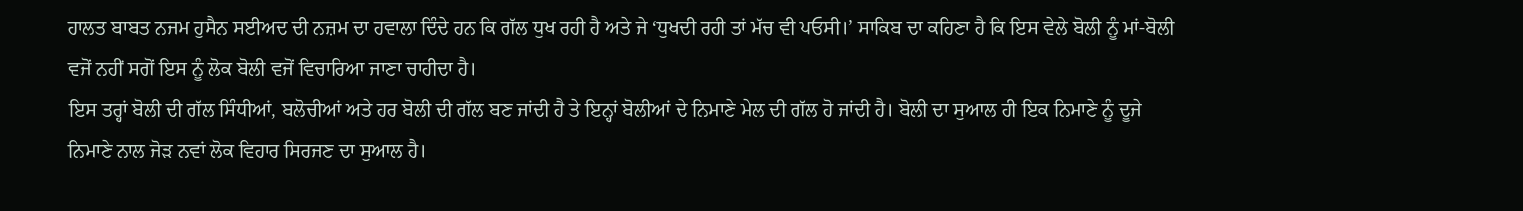ਹਾਲਤ ਬਾਬਤ ਨਜਮ ਹੁਸੈਨ ਸਈਅਦ ਦੀ ਨਜ਼ਮ ਦਾ ਹਵਾਲਾ ਦਿੰਦੇ ਹਨ ਕਿ ਗੱਲ ਧੁਖ ਰਹੀ ਹੈ ਅਤੇ ਜੇ ‘ਧੁਖਦੀ ਰਹੀ ਤਾਂ ਮੱਚ ਵੀ ਪਓਸੀ।’ ਸਾਕਿਬ ਦਾ ਕਹਿਣਾ ਹੈ ਕਿ ਇਸ ਵੇਲੇ ਬੋਲੀ ਨੂੰ ਮਾਂ-ਬੋਲੀ ਵਜੋਂ ਨਹੀਂ ਸਗੋਂ ਇਸ ਨੂੰ ਲੋਕ ਬੋਲੀ ਵਜੋਂ ਵਿਚਾਰਿਆ ਜਾਣਾ ਚਾਹੀਦਾ ਹੈ।
ਇਸ ਤਰ੍ਹਾਂ ਬੋਲੀ ਦੀ ਗੱਲ ਸਿੰਧੀਆਂ, ਬਲੋਚੀਆਂ ਅਤੇ ਹਰ ਬੋਲੀ ਦੀ ਗੱਲ ਬਣ ਜਾਂਦੀ ਹੈ ਤੇ ਇਨ੍ਹਾਂ ਬੋਲੀਆਂ ਦੇ ਨਿਮਾਣੇ ਮੇਲ ਦੀ ਗੱਲ ਹੋ ਜਾਂਦੀ ਹੈ। ਬੋਲੀ ਦਾ ਸੁਆਲ ਹੀ ਇਕ ਨਿਮਾਣੇ ਨੂੰ ਦੂਜੇ ਨਿਮਾਣੇ ਨਾਲ ਜੋੜ ਨਵਾਂ ਲੋਕ ਵਿਹਾਰ ਸਿਰਜਣ ਦਾ ਸੁਆਲ ਹੈ।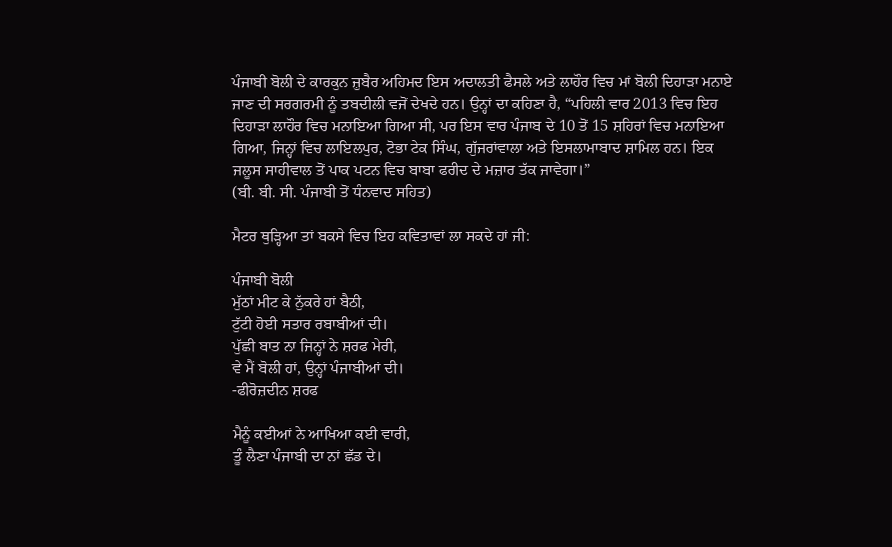ਪੰਜਾਬੀ ਬੋਲੀ ਦੇ ਕਾਰਕੁਨ ਜ਼ੁਬੈਰ ਅਹਿਮਦ ਇਸ ਅਦਾਲਤੀ ਫੈਸਲੇ ਅਤੇ ਲਾਹੌਰ ਵਿਚ ਮਾਂ ਬੋਲੀ ਦਿਹਾੜਾ ਮਨਾਏ ਜਾਣ ਦੀ ਸਰਗਰਮੀ ਨੂੰ ਤਬਦੀਲੀ ਵਜੋਂ ਦੇਖਦੇ ਹਨ। ਉਨ੍ਹਾਂ ਦਾ ਕਹਿਣਾ ਹੈ, “ਪਹਿਲੀ ਵਾਰ 2013 ਵਿਚ ਇਹ ਦਿਹਾੜਾ ਲਾਹੌਰ ਵਿਚ ਮਨਾਇਆ ਗਿਆ ਸੀ, ਪਰ ਇਸ ਵਾਰ ਪੰਜਾਬ ਦੇ 10 ਤੋਂ 15 ਸ਼ਹਿਰਾਂ ਵਿਚ ਮਨਾਇਆ ਗਿਆ, ਜਿਨ੍ਹਾਂ ਵਿਚ ਲਾਇਲਪੁਰ, ਟੋਭਾ ਟੇਕ ਸਿੰਘ, ਗੁੱਜਰਾਂਵਾਲਾ ਅਤੇ ਇਸਲਾਮਾਬਾਦ ਸ਼ਾਮਿਲ ਹਨ। ਇਕ ਜਲੂਸ ਸਾਹੀਵਾਲ ਤੋਂ ਪਾਕ ਪਟਨ ਵਿਚ ਬਾਬਾ ਫਰੀਦ ਦੇ ਮਜ਼ਾਰ ਤੱਕ ਜਾਵੇਗਾ।”
(ਬੀ. ਬੀ. ਸੀ. ਪੰਜਾਬੀ ਤੋਂ ਧੰਨਵਾਦ ਸਹਿਤ)

ਮੈਟਰ ਥੁੜ੍ਹਿਆ ਤਾਂ ਬਕਸੇ ਵਿਚ ਇਹ ਕਵਿਤਾਵਾਂ ਲਾ ਸਕਦੇ ਹਾਂ ਜੀ:

ਪੰਜਾਬੀ ਬੋਲੀ
ਮੁੱਠਾਂ ਮੀਟ ਕੇ ਨੁੱਕਰੇ ਹਾਂ ਬੈਠੀ,
ਟੁੱਟੀ ਹੋਈ ਸਤਾਰ ਰਬਾਬੀਆਂ ਦੀ।
ਪੁੱਛੀ ਬਾਤ ਨਾ ਜਿਨ੍ਹਾਂ ਨੇ ਸ਼ਰਫ ਮੇਰੀ,
ਵੇ ਮੈਂ ਬੋਲੀ ਹਾਂ, ਉਨ੍ਹਾਂ ਪੰਜਾਬੀਆਂ ਦੀ।
-ਫੀਰੋਜ਼ਦੀਨ ਸ਼ਰਫ

ਮੈਨੂੰ ਕਈਆਂ ਨੇ ਆਖਿਆ ਕਈ ਵਾਰੀ,
ਤੂੰ ਲੈਣਾ ਪੰਜਾਬੀ ਦਾ ਨਾਂ ਛੱਡ ਦੇ।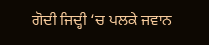ਗੋਦੀ ਜਿਦ੍ਹੀ ‘ਚ ਪਲਕੇ ਜਵਾਨ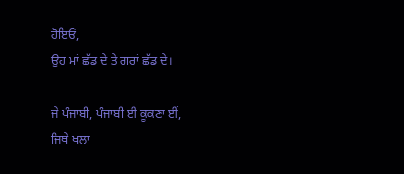ਹੋਇਓਂ,
ਉਹ ਮਾਂ ਛੱਡ ਦੇ ਤੇ ਗਰਾਂ ਛੱਡ ਦੇ।

ਜੇ ਪੰਜਾਬੀ, ਪੰਜਾਬੀ ਈ ਕੂਕਣਾ ਈਂ,
ਜਿਥੇ ਖਲਾ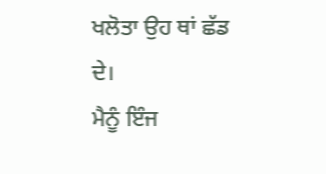ਖਲੋਤਾ ਉਹ ਥਾਂ ਛੱਡ ਦੇ।
ਮੈਨੂੰ ਇੰਜ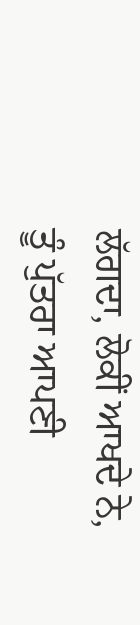ਲੱਗਦਾ, ਲੋਕੀਂ ਆਖਦੇ ਨੇ,
ਤੂੰ ਪੁੱਤਰਾ ਆਪਣੀ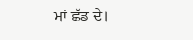ਮਾਂ ਛੱਡ ਦੇ।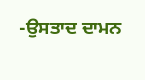-ਉਸਤਾਦ ਦਾਮਨ